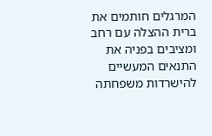המרגלים חותמים את ברית ההצלה עם רחב ומציבים בפניה את התנאים המעשיים להישרדות משפחתה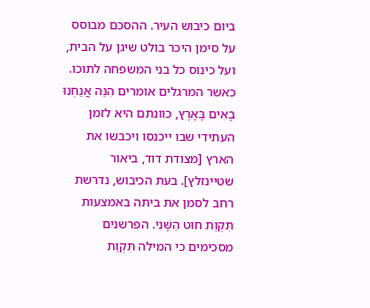ביום כיבוש העיר. ההסכם מבוסס על סימן היכר בולט שיגן על הבית, ועל כינוס כל בני המשפחה לתוכו.
כאשר המרגלים אומרים הִנֵּה אֲנַחְנוּ בָאִים בָּאָרֶץ, כוונתם היא לזמן העתידי שבו ייכנסו ויכבשו את הארץ [מצודת דוד, ביאור שטיינזלץ]. בעת הכיבוש, נדרשת רחב לסמן את ביתה באמצעות תִּקְוַת חוּט הַשָּׁנִי. הפרשנים מסכימים כי המילה תִּקְוַת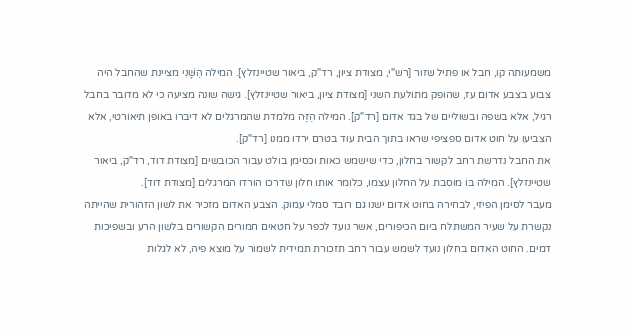משמעותה קו, חבל או פתיל שזור [רש"י, מצודת ציון, רד"ק, ביאור שטיינזלץ]. המילה הַשָּׁנִי מציינת שהחבל היה צבוע בצבע אדום עז, שהופק מתולעת השני [מצודת ציון, ביאור שטיינזלץ]. גישה שונה מציעה כי לא מדובר בחבל רגיל, אלא בשפה ובשוליים של בגד אדום [רד"ק]. המילה הַזֶּה מלמדת שהמרגלים לא דיברו באופן תיאורטי, אלא הצביעו על חוט אדום ספציפי שראו בתוך הבית עוד בטרם ירדו ממנו [רד"ק].
את החבל נדרשת רחב לקשור בחלון, כדי שישמש כאות וכסימן בולט עבור הכובשים [מצודת דוד, רד"ק, ביאור שטיינזלץ]. המילה בּוֹ מוסבת על החלון עצמו, כלומר אותו חלון שדרכו הורדו המרגלים [מצודת דוד].
מעבר לסימן הפיזי, לבחירה בחוט אדום ישנו גם רובד סמלי עמוק. הצבע האדום מזכיר את לשון הזהורית שהייתה נקשרת על שעיר המשתלח ביום הכיפורים, אשר נועד לכפר על חטאים חמורים הקשורים בלשון הרע ובשפיכות דמים. החוט האדום בחלון נועד לשמש עבור רחב תזכורת תמידית לשמור על מוצא פיה, לא לגלות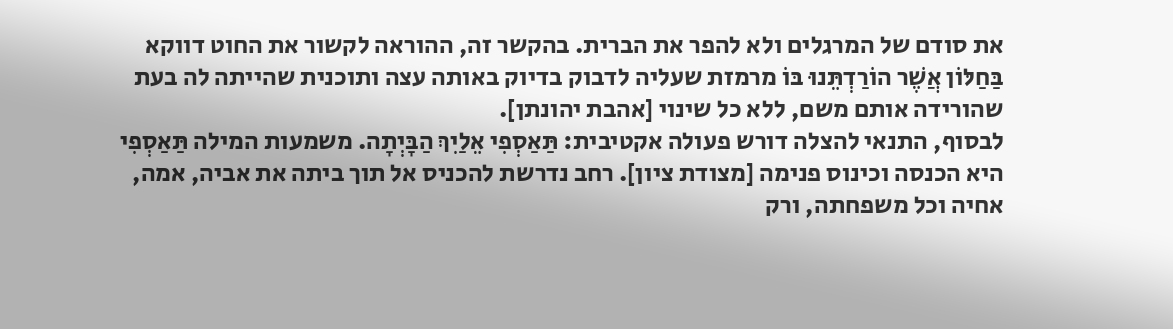את סודם של המרגלים ולא להפר את הברית. בהקשר זה, ההוראה לקשור את החוט דווקא בַּחַלּוֹן אֲשֶׁר הוֹרַדְתֵּנוּ בּוֹ מרמזת שעליה לדבוק בדיוק באותה עצה ותוכנית שהייתה לה בעת שהורידה אותם משם, ללא כל שינוי [אהבת יהונתן].
לבסוף, התנאי להצלה דורש פעולה אקטיבית: תַּאַסְפִי אֵלַיִךְ הַבָּיְתָה. משמעות המילה תַּאַסְפִי היא הכנסה וכינוס פנימה [מצודת ציון]. רחב נדרשת להכניס אל תוך ביתה את אביה, אמה, אחיה וכל משפחתה, ורק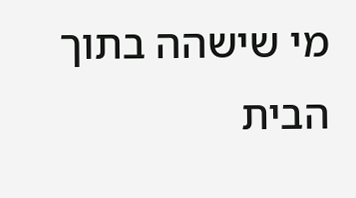מי שישהה בתוך הבית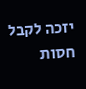יזכה לקבל חסות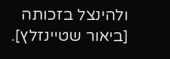ולהינצל בזכותה [ביאור שטיינזלץ].